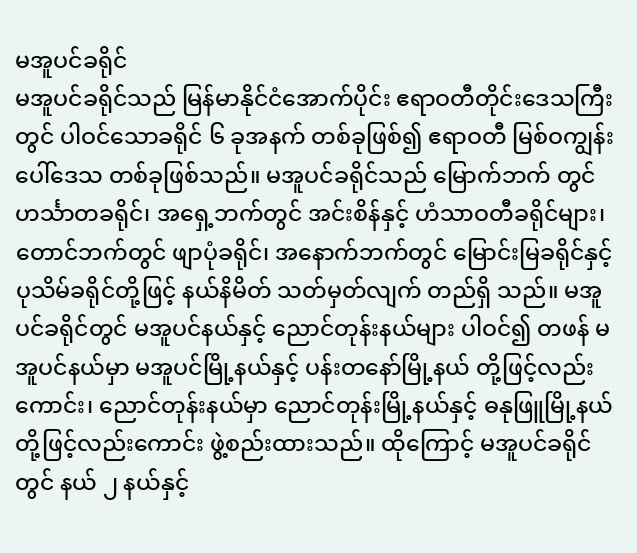မအူပင်ခရိုင်
မအူပင်ခရိုင်သည် မြန်မာနိုင်ငံအောက်ပိုင်း ဧရာဝတီတိုင်းဒေသကြီး တွင် ပါဝင်သောခရိုင် ၆ ခုအနက် တစ်ခုဖြစ်၍ ဧရာဝတီ မြစ်ဝကျွန်းပေါ်ဒေသ တစ်ခုဖြစ်သည်။ မအူပင်ခရိုင်သည် မြောက်ဘက် တွင် ဟင်္သာတခရိုင်၊ အရှေ့ဘက်တွင် အင်းစိန်နှင့် ဟံသာဝတီခရိုင်များ၊ တောင်ဘက်တွင် ဖျာပုံခရိုင်၊ အနောက်ဘက်တွင် မြောင်းမြခရိုင်နှင့် ပုသိမ်ခရိုင်တို့ဖြင့် နယ်နိမိတ် သတ်မှတ်လျက် တည်ရှိ သည်။ မအူပင်ခရိုင်တွင် မအူပင်နယ်နှင့် ညောင်တုန်းနယ်များ ပါဝင်၍ တဖန် မအူပင်နယ်မှာ မအူပင်မြို့နယ်နှင့် ပန်းတနော်မြို့နယ် တို့ဖြင့်လည်းကောင်း၊ ညောင်တုန်းနယ်မှာ ညောင်တုန်းမြို့နယ်နှင့် ဓနုဖြူမြို့နယ်တို့ဖြင့်လည်းကောင်း ဖွဲ့စည်းထားသည်။ ထိုကြောင့် မအူပင်ခရိုင်တွင် နယ် ၂ နယ်နှင့်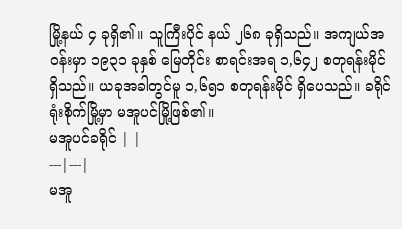မြို့နယ် ၄ ခုရှိ၏။ သူကြီးပိုင် နယ် ၂၆၈ ခုရှိသည်။ အကျယ်အဝန်းမှာ ၁၉၃၁ ခုနှစ် မြေတိုင်း စာရင်းအရ ၁,၆၄၂ စတုရန်းမိုင်ရှိသည်။ ယခုအခါတွင်မူ ၁,၆၅၁ စတုရန်းမိုင် ရှိပေသည်။ ခရိုင်ရုံးစိုက်မြို့မှာ မအူပင်မြို့ဖြစ်၏။
မအူပင်ခရိုင် | |
---|---|
မအူ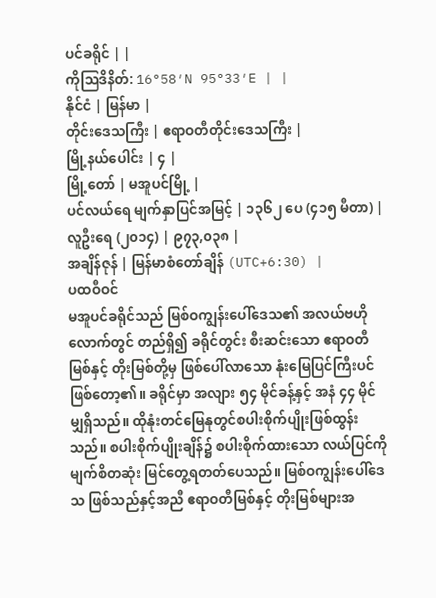ပင်ခရိုင် | |
ကိုဩဒိနိတ်: 16°58′N 95°33′E | |
နိုင်ငံ | မြန်မာ |
တိုင်းဒေသကြီး | ဧရာဝတီတိုင်းဒေသကြီး |
မြို့နယ်ပေါင်း | ၄ |
မြို့တော် | မအူပင်မြို့ |
ပင်လယ်ရေ မျက်နှာပြင်အမြင့် | ၁၃၆၂ ပေ (၄၁၅ မီတာ) |
လူဦးရေ (၂၀၁၄) | ၉၇၃,၀၃၈ |
အချိန်ဇုန် | မြန်မာစံတော်ချိန် (UTC+6:30) |
ပထဝီဝင်
မအူပင်ခရိုင်သည် မြစ်ဝကျွန်းပေါ်ဒေသ၏ အလယ်ဗဟို လောက်တွင် တည်ရှိ၍ ခရိုင်တွင်း စီးဆင်းသော ဧရာဝတီမြစ်နှင့် တိုးမြစ်တို့မှ ဖြစ်ပေါ်လာသော နုံးမြေပြင်ကြီးပင် ဖြစ်တော့၏။ ခရိုင်မှာ အလျား ၅၄ မိုင်ခန့်နှင့် အနံ ၄၄ မိုင်မျှရှိသည်။ ထိုနုံးတင်မြေနုတွင်စပါးစိုက်ပျိုးဖြစ်ထွန်းသည်။ စပါးစိုက်ပျိုးချိန်၌ စပါးစိုက်ထားသော လယ်ပြင်ကို မျက်စိတဆုံး မြင်တွေ့ရတတ်ပေသည်။ မြစ်ဝကျွန်းပေါ်ဒေသ ဖြစ်သည်နှင့်အညီ ဧရာဝတီမြစ်နှင့် တိုးမြစ်များအ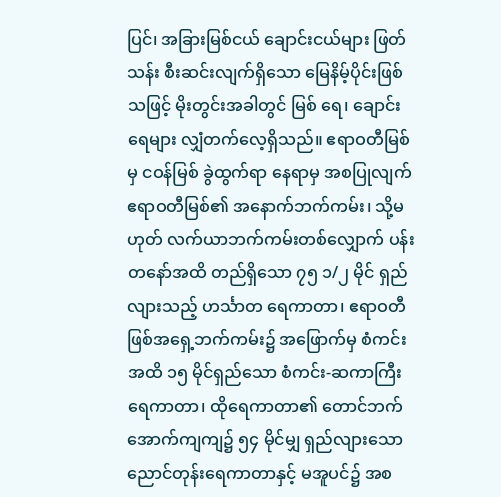ပြင်၊ အခြားမြစ်ငယ် ချောင်းငယ်များ ဖြတ်သန်း စီးဆင်းလျက်ရှိသော မြေနိမ့်ပိုင်းဖြစ်သဖြင့် မိုးတွင်းအခါတွင် မြစ် ရေ၊ ချောင်းရေများ လျှံတက်လေ့ရှိသည်။ ဧရာဝတီမြစ်မှ ငဝန်မြစ် ခွဲထွက်ရာ နေရာမှ အစပြုလျက် ဧရာဝတီမြစ်၏ အနောက်ဘက်ကမ်း၊ သို့မဟုတ် လက်ယာဘက်ကမ်းတစ်လျှောက် ပန်းတနော်အထိ တည်ရှိသော ၇၅ ၁/၂ မိုင် ရှည်လျားသည့် ဟင်္သာတ ရေကာတာ၊ ဧရာဝတီဖြစ်အရှေ့ဘက်ကမ်း၌ အဖြောက်မှ စံကင်းအထိ ၁၅ မိုင်ရှည်သော စံကင်း-ဆကာကြီး ရေကာတာ၊ ထိုရေကာတာ၏ တောင်ဘက်အောက်ကျကျ၌ ၅၄ မိုင်မျှ ရှည်လျားသော ညောင်တုန်းရေကာတာနှင့် မအူပင်၌ အစ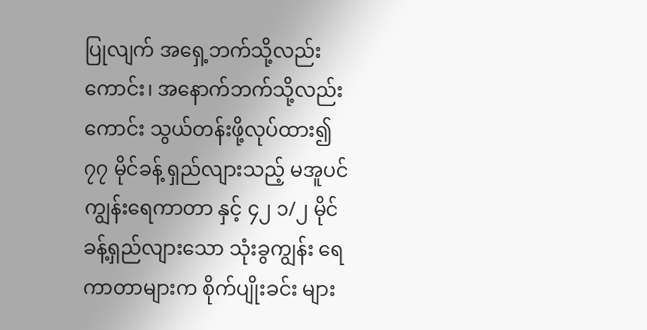ပြုလျက် အရှေ့ဘက်သို့လည်းကောင်း၊ အနောက်ဘက်သို့လည်းကောင်း သွယ်တန်းဖို့လုပ်ထား၍ ၇၇ မိုင်ခန့် ရှည်လျားသည့် မအူပင်ကျွန်းရေကာတာ နှင့် ၄၂ ၁/၂ မိုင်ခန့်ရှည်လျားသော သုံးခွကျွန်း ရေကာတာများက စိုက်ပျိုးခင်း များ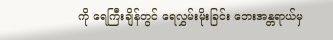ကို ရေကြီးချိန်တွင် ရေလွှမ်းမိုးခြင်း ဘေးအန္တရာယ်မှ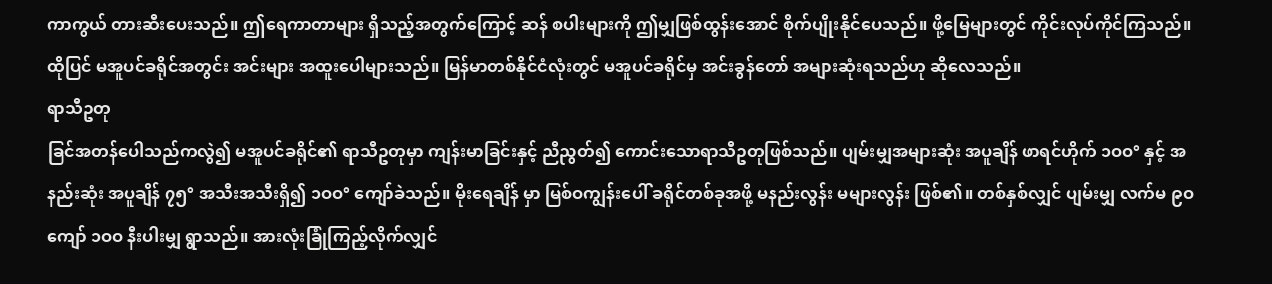ကာကွယ် တားဆီးပေးသည်။ ဤရေကာတာများ ရှိသည့်အတွက်ကြောင့် ဆန် စပါးများကို ဤမျှဖြစ်ထွန်းအောင် စိုက်ပျိုးနိုင်ပေသည်။ ဖို့မြေများတွင် ကိုင်းလုပ်ကိုင်ကြသည်။ ထိုပြင် မအူပင်ခရိုင်အတွင်း အင်းများ အထူးပေါများသည်။ မြန်မာတစ်နိုင်ငံလုံးတွင် မအူပင်ခရိုင်မှ အင်းခွန်တော် အများဆုံးရသည်ဟု ဆိုလေသည်။
ရာသီဥတု
ခြင်အတန်ပေါသည်ကလွဲ၍ မအူပင်ခရိုင်၏ ရာသီဥတုမှာ ကျန်းမာခြင်းနှင့် ညီညွတ်၍ ကောင်းသောရာသီဥတုဖြစ်သည်။ ပျမ်းမျှအများဆုံး အပူချိန် ဖာရင်ဟိုက် ၁ဝဝ° နှင့် အနည်းဆုံး အပူချိန် ၇၅° အသီးအသီးရှိ၍ ၁ဝဝ° ကျော်ခဲသည်။ မိုးရေချိန် မှာ မြစ်ဝကျွန်းပေါ် ခရိုင်တစ်ခုအဖို့ မနည်းလွန်း မများလွန်း ဖြစ်၏။ တစ်နှစ်လျှင် ပျမ်းမျှ လက်မ ၉ဝ ကျော် ၁ဝဝ နီးပါးမျှ ရွာသည်။ အားလုံးခြုံကြည့်လိုက်လျှင်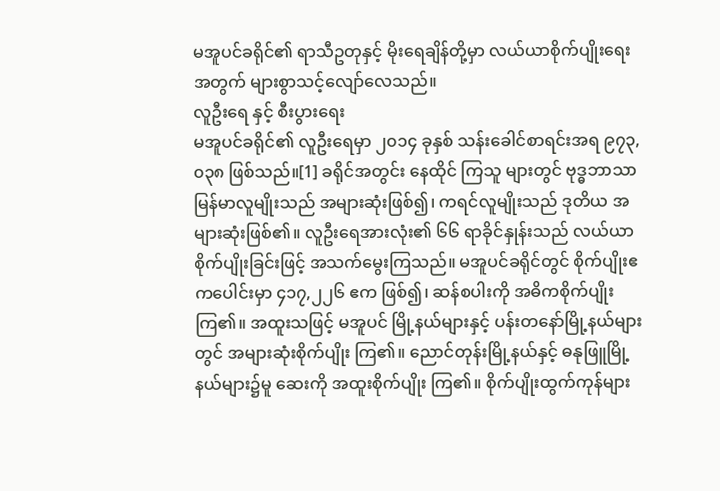မအူပင်ခရိုင်၏ ရာသီဥတုနှင့် မိုးရေချိန်တို့မှာ လယ်ယာစိုက်ပျိုးရေးအတွက် များစွာသင့်လျော်လေသည်။
လူဦးရေ နှင့် စီးပွားရေး
မအူပင်ခရိုင်၏ လူဦးရေမှာ ၂၀၁၄ ခုနှစ် သန်းခေါင်စာရင်းအရ ၉၇၃,၀၃၈ ဖြစ်သည်။[1] ခရိုင်အတွင်း နေထိုင် ကြသူ များတွင် ဗုဒ္ဓဘာသာ မြန်မာလူမျိုးသည် အများဆုံးဖြစ်၍၊ ကရင်လူမျိုးသည် ဒုတိယ အများဆုံးဖြစ်၏။ လူဦးရေအားလုံး၏ ၆၆ ရာခိုင်နှုန်းသည် လယ်ယာစိုက်ပျိုးခြင်းဖြင့် အသက်မွေးကြသည်။ မအူပင်ခရိုင်တွင် စိုက်ပျိုးဧကပေါင်းမှာ ၄၁၇,၂၂၆ ဧက ဖြစ်၍၊ ဆန်စပါးကို အဓိကစိုက်ပျိုးကြ၏။ အထူးသဖြင့် မအူပင် မြို့နယ်များနှင့် ပန်းတနော်မြို့နယ်များတွင် အများဆုံးစိုက်ပျိုး ကြ၏။ ညောင်တုန်းမြို့နယ်နှင့် ဓနုဖြူမြို့နယ်များ၌မူ ဆေးကို အထူးစိုက်ပျိုး ကြ၏။ စိုက်ပျိုးထွက်ကုန်များ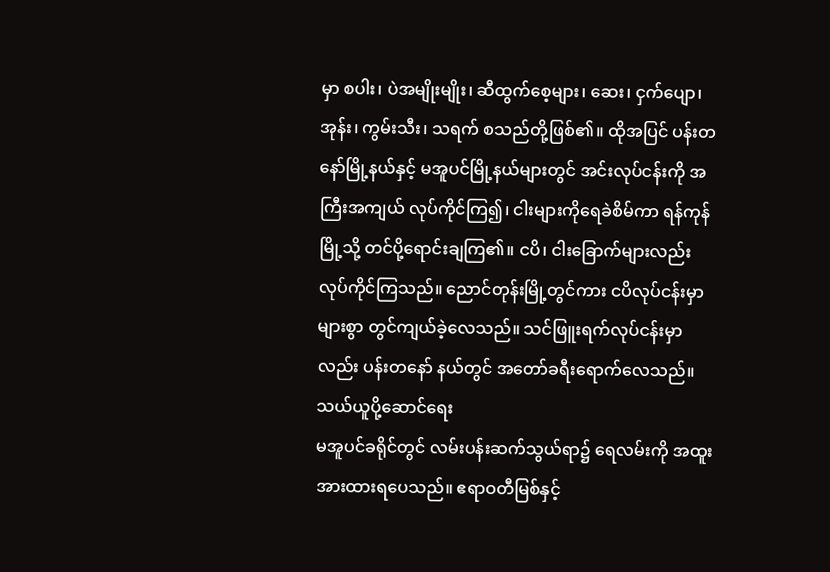မှာ စပါး၊ ပဲအမျိုးမျိုး၊ ဆီထွက်စေ့များ၊ ဆေး၊ ငှက်ပျော၊ အုန်း၊ ကွမ်းသီး၊ သရက် စသည်တို့ဖြစ်၏။ ထိုအပြင် ပန်းတနော်မြို့နယ်နှင့် မအူပင်မြို့နယ်များတွင် အင်းလုပ်ငန်းကို အကြီးအကျယ် လုပ်ကိုင်ကြ၍၊ ငါးများကိုရေခဲစိမ်ကာ ရန်ကုန်မြို့သို့ တင်ပို့ရောင်းချကြ၏။ ငပိ၊ ငါးခြောက်များလည်း လုပ်ကိုင်ကြသည်။ ညောင်တုန်းမြို့တွင်ကား ငပိလုပ်ငန်းမှာ များစွာ တွင်ကျယ်ခဲ့လေသည်။ သင်ဖြူးရက်လုပ်ငန်းမှာလည်း ပန်းတနော် နယ်တွင် အတော်ခရီးရောက်လေသည်။
သယ်ယူပို့ဆောင်ရေး
မအူပင်ခရိုင်တွင် လမ်းပန်းဆက်သွယ်ရာ၌ ရေလမ်းကို အထူးအားထားရပေသည်။ ဧရာဝတီမြစ်နှင့်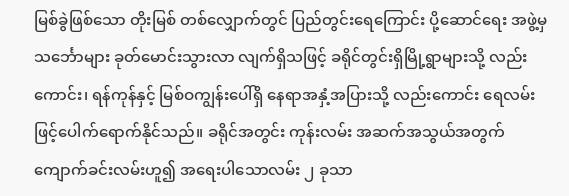မြစ်ခွဲဖြစ်သော တိုးမြစ် တစ်လျှောက်တွင် ပြည်တွင်းရေကြောင်း ပို့ဆောင်ရေး အဖွဲ့မှ သင်္ဘောများ ခုတ်မောင်းသွားလာ လျက်ရှိသဖြင့် ခရိုင်တွင်းရှိမြို့ရွာများသို့ လည်းကောင်း၊ ရန်ကုန်နှင့် မြစ်ဝကျွန်းပေါ်ရှိ နေရာအနှံ့အပြားသို့ လည်းကောင်း ရေလမ်းဖြင့်ပေါက်ရောက်နိုင်သည်။ ခရိုင်အတွင်း ကုန်းလမ်း အဆက်အသွယ်အတွက် ကျောက်ခင်းလမ်းဟူ၍ အရေးပါသောလမ်း ၂ ခုသာ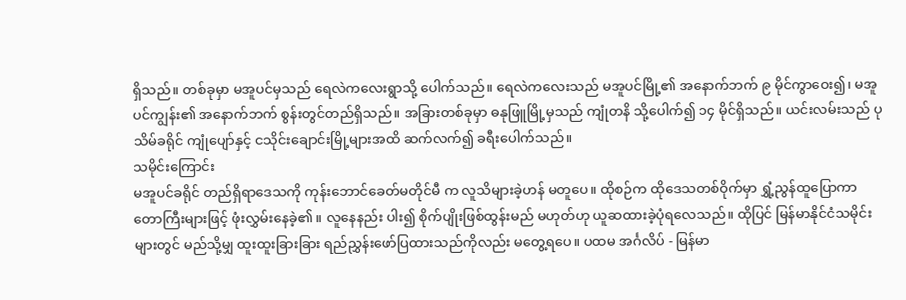ရှိသည်။ တစ်ခုမှာ မအူပင်မှသည် ရေလဲကလေးရွာသို့ ပေါက်သည်။ ရေလဲကလေးသည် မအူပင်မြို့၏ အနောက်ဘက် ၉ မိုင်ကွာဝေး၍၊ မအူပင်ကျွန်း၏ အနောက်ဘက် စွန်းတွင်တည်ရှိသည်။ အခြားတစ်ခုမှာ ဓနုဖြူမြို့မှသည် ကျုံတနိ သို့ပေါက်၍ ၁၄ မိုင်ရှိသည်။ ယင်းလမ်းသည် ပုသိမ်ခရိုင် ကျုံပျော်နှင့် ငသိုင်းချောင်းမြို့များအထိ ဆက်လက်၍ ခရီးပေါက်သည်။
သမိုင်းကြောင်း
မအူပင်ခရိုင် တည်ရှိရာဒေသကို ကုန်းဘောင်ခေတ်မတိုင်မီ က လူသိများခဲ့ဟန် မတူပေ။ ထိုစဉ်က ထိုဒေသတစ်ဝိုက်မှာ ရွှံ့ညွန်ထူပြောကာ တောကြီးများဖြင့် ဖုံးလွှမ်းနေခဲ့၏။ လူနေနည်း ပါး၍ စိုက်ပျိုးဖြစ်ထွန်းမည် မဟုတ်ဟု ယူဆထားခဲ့ပုံရလေသည်။ ထိုပြင် မြန်မာနိုင်ငံသမိုင်းများတွင် မည်သို့မျှ ထူးထူးခြားခြား ရည်ညွှန်းဖော်ပြထားသည်ကိုလည်း မတွေ့ရပေ။ ပထမ အင်္ဂလိပ် - မြန်မာ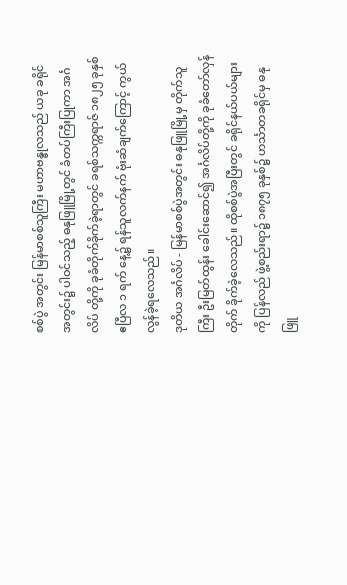စစ်ပွဲ အတွင်း မြန်မာစစ်သူကြီး မဟာဗန္ဓုလသည် ယခု ခရိုင်အတွင်း၌ ပါဝင်သည့် ဓနုဖြူမြို့တွင် ခံတပ်ကြီးပြုကာ အင်္ဂလိပ် တို့ကို ခုခံတိုက်ခိုက်ခဲ့ရာတွင် ခရစ်သက္ကရာဇ် ၁၈၂၅ ခုနှစ် ဧပြီလ ၁ ရက် နေ့၌ ရန်သူလက်နက် ဗုံးဆံချက်ကြောင့် ကွယ်လွန်ခဲ့ရလေသည်။
ဒုတိယ အင်္ဂလိပ် - မြန်မာစစ်ပွဲအတွင်း ဓနုဖြူမြို့မှ တိုက်သူကြီး ဦးမြတ်ထွန်း ခေါင်းဆောင်၍ အင်္ဂလိပ်တို့ကို ခုခံတော်လှန် တိုက် ခိုက်ခဲ့လေသည်။ ထိုစစ်ပွဲအပြီးတွင် ခရိုင်နယ်ပယ်များကို ပြန်လည် ဖွဲ့စည်းရာ၌ ၁၈၇၅ ခုနှစ်၌ ဟင်္သာတခရိုင်မှ ဓနုဖြူ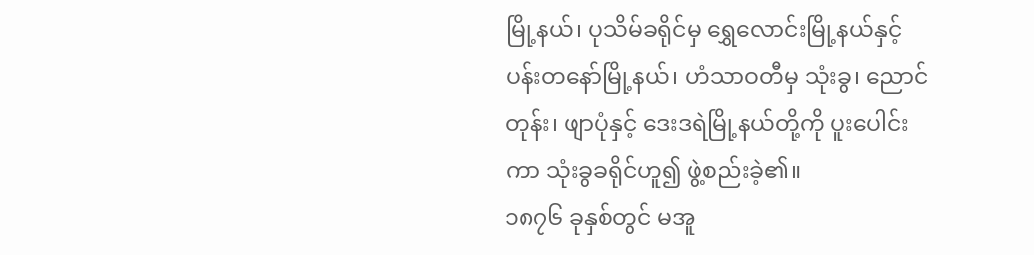မြို့နယ်၊ ပုသိမ်ခရိုင်မှ ရွှေလောင်းမြို့နယ်နှင့် ပန်းတနော်မြို့နယ်၊ ဟံသာဝတီမှ သုံးခွ၊ ညောင်တုန်း၊ ဖျာပုံနှင့် ဒေးဒရဲမြို့နယ်တို့ကို ပူးပေါင်းကာ သုံးခွခရိုင်ဟူ၍ ဖွဲ့စည်းခဲ့၏။
၁၈၇၆ ခုနှစ်တွင် မအူ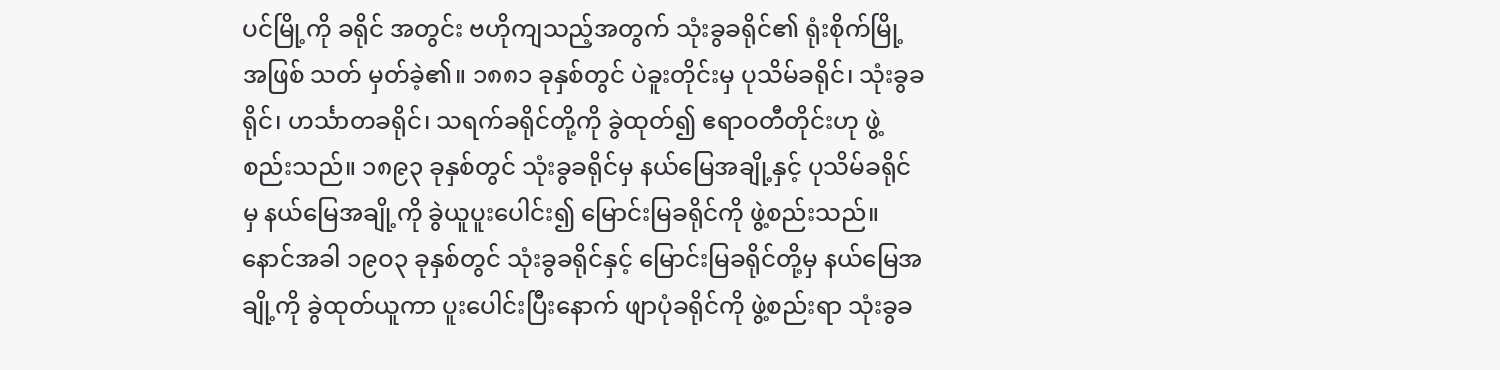ပင်မြို့ကို ခရိုင် အတွင်း ဗဟိုကျသည့်အတွက် သုံးခွခရိုင်၏ ရုံးစိုက်မြို့အဖြစ် သတ် မှတ်ခဲ့၏။ ၁၈၈၁ ခုနှစ်တွင် ပဲခူးတိုင်းမှ ပုသိမ်ခရိုင်၊ သုံးခွခရိုင်၊ ဟင်္သာတခရိုင်၊ သရက်ခရိုင်တို့ကို ခွဲထုတ်၍ ဧရာဝတီတိုင်းဟု ဖွဲ့စည်းသည်။ ၁၈၉၃ ခုနှစ်တွင် သုံးခွခရိုင်မှ နယ်မြေအချို့နှင့် ပုသိမ်ခရိုင်မှ နယ်မြေအချို့ကို ခွဲယူပူးပေါင်း၍ မြောင်းမြခရိုင်ကို ဖွဲ့စည်းသည်။ နောင်အခါ ၁၉ဝ၃ ခုနှစ်တွင် သုံးခွခရိုင်နှင့် မြောင်းမြခရိုင်တို့မှ နယ်မြေအချို့ကို ခွဲထုတ်ယူကာ ပူးပေါင်းပြီးနောက် ဖျာပုံခရိုင်ကို ဖွဲ့စည်းရာ သုံးခွခ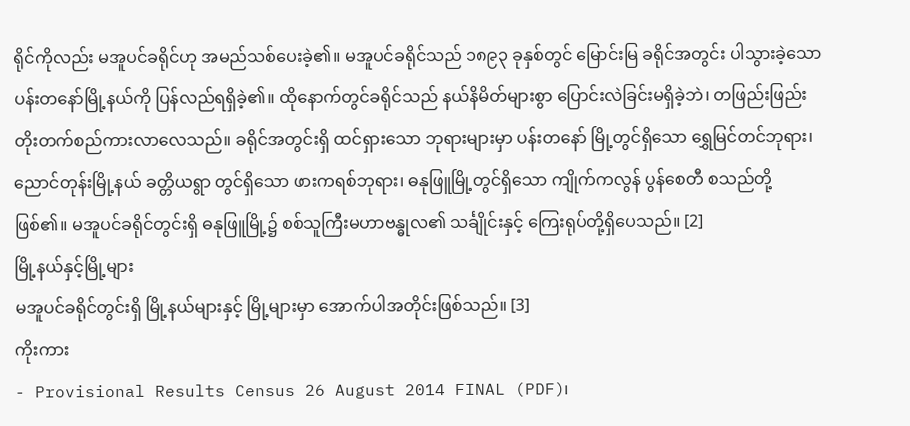ရိုင်ကိုလည်း မအူပင်ခရိုင်ဟု အမည်သစ်ပေးခဲ့၏။ မအူပင်ခရိုင်သည် ၁၈၉၃ ခုနှစ်တွင် မြောင်းမြ ခရိုင်အတွင်း ပါသွားခဲ့သော ပန်းတနော်မြို့နယ်ကို ပြန်လည်ရရှိခဲ့၏။ ထိုနောက်တွင်ခရိုင်သည် နယ်နိမိတ်များစွာ ပြောင်းလဲခြင်းမရှိခဲ့ဘဲ၊ တဖြည်းဖြည်း တိုးတက်စည်ကားလာလေသည်။ ခရိုင်အတွင်းရှိ ထင်ရှားသော ဘုရားများမှာ ပန်းတနော် မြို့တွင်ရှိသော ရွှေမြင်တင်ဘုရား၊ ညောင်တုန်းမြို့နယ် ခတ္တိယရွာ တွင်ရှိသော ဖားကရစ်ဘုရား၊ ဓနုဖြူမြို့တွင်ရှိသော ကျိုက်ကလွန် ပွန်စေတီ စသည်တို့ဖြစ်၏။ မအူပင်ခရိုင်တွင်းရှိ ဓနုဖြူမြို့၌ စစ်သူကြီးမဟာဗန္ဓုလ၏ သင်္ချိုင်းနှင့် ကြေးရုပ်တို့ရှိပေသည်။ [2]
မြို့နယ်နှင့်မြို့များ
မအူပင်ခရိုင်တွင်းရှိ မြို့နယ်များနှင့် မြို့များမှာ အောက်ပါအတိုင်းဖြစ်သည်။ [3]
ကိုးကား
- Provisional Results Census 26 August 2014 FINAL (PDF)၊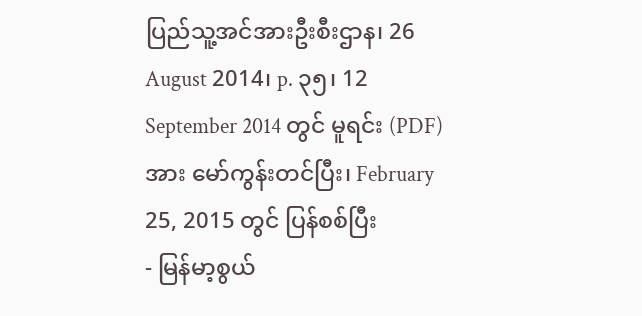ပြည်သူ့အင်အားဦးစီးဌာန၊ 26 August 2014၊ p. ၃၅၊ 12 September 2014 တွင် မူရင်း (PDF) အား မော်ကွန်းတင်ပြီး၊ February 25, 2015 တွင် ပြန်စစ်ပြီး
- မြန်မာ့စွယ်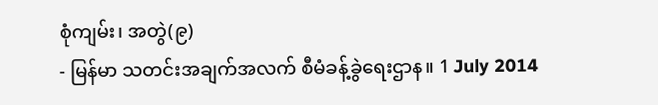စုံကျမ်း၊ အတွဲ(၉)
- မြန်မာ သတင်းအချက်အလက် စီမံခန့်ခွဲရေးဌာန။ 1 July 2014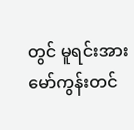တွင် မူရင်းအား မော်ကွန်းတင်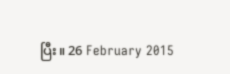ပြီး။ 26 February 2015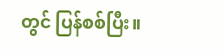တွင် ပြန်စစ်ပြီး။